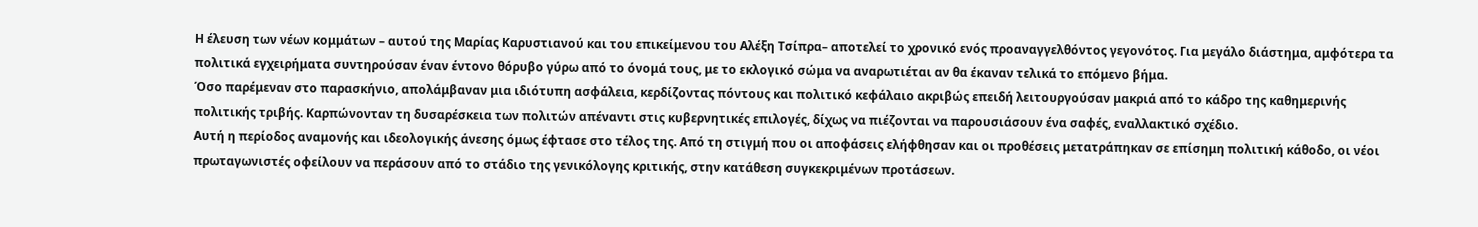Η έλευση των νέων κομμάτων – αυτού της Μαρίας Καρυστιανού και του επικείμενου του Αλέξη Τσίπρα– αποτελεί το χρονικό ενός προαναγγελθόντος γεγονότος. Για μεγάλο διάστημα, αμφότερα τα πολιτικά εγχειρήματα συντηρούσαν έναν έντονο θόρυβο γύρω από το όνομά τους, με το εκλογικό σώμα να αναρωτιέται αν θα έκαναν τελικά το επόμενο βήμα.
Όσο παρέμεναν στο παρασκήνιο, απολάμβαναν μια ιδιότυπη ασφάλεια, κερδίζοντας πόντους και πολιτικό κεφάλαιο ακριβώς επειδή λειτουργούσαν μακριά από το κάδρο της καθημερινής πολιτικής τριβής. Καρπώνονταν τη δυσαρέσκεια των πολιτών απέναντι στις κυβερνητικές επιλογές, δίχως να πιέζονται να παρουσιάσουν ένα σαφές, εναλλακτικό σχέδιο.
Αυτή η περίοδος αναμονής και ιδεολογικής άνεσης όμως έφτασε στο τέλος της. Από τη στιγμή που οι αποφάσεις ελήφθησαν και οι προθέσεις μετατράπηκαν σε επίσημη πολιτική κάθοδο, οι νέοι πρωταγωνιστές οφείλουν να περάσουν από το στάδιο της γενικόλογης κριτικής, στην κατάθεση συγκεκριμένων προτάσεων.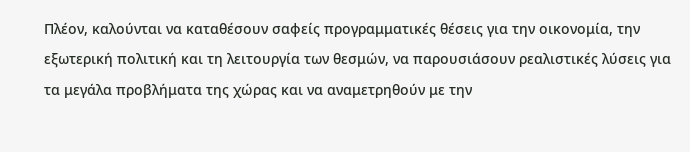Πλέον, καλούνται να καταθέσουν σαφείς προγραμματικές θέσεις για την οικονομία, την εξωτερική πολιτική και τη λειτουργία των θεσμών, να παρουσιάσουν ρεαλιστικές λύσεις για τα μεγάλα προβλήματα της χώρας και να αναμετρηθούν με την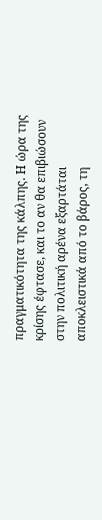πραγματικότητα της κάλπης. Η ώρα της κρίσης έφτασε, και το αν θα επιβιώσουν στην πολιτική αρένα εξαρτάται αποκλειστικά από το βάρος, τη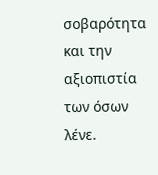σοβαρότητα και την αξιοπιστία των όσων λένε.